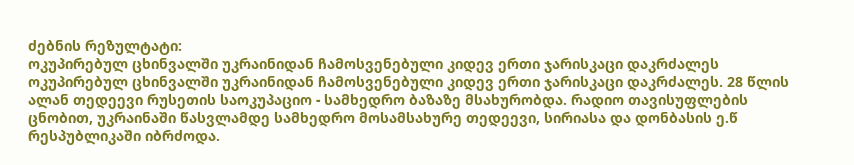ძებნის რეზულტატი:
ოკუპირებულ ცხინვალში უკრაინიდან ჩამოსვენებული კიდევ ერთი ჯარისკაცი დაკრძალეს
ოკუპირებულ ცხინვალში უკრაინიდან ჩამოსვენებული კიდევ ერთი ჯარისკაცი დაკრძალეს. 28 წლის ალან თედეევი რუსეთის საოკუპაციო - სამხედრო ბაზაზე მსახურობდა. რადიო თავისუფლების ცნობით, უკრაინაში წასვლამდე სამხედრო მოსამსახურე თედეევი, სირიასა და დონბასის ე.წ რესპუბლიკაში იბრძოდა.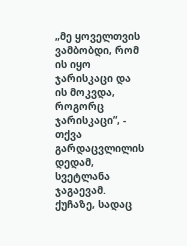„მე ყოველთვის ვამბობდი, რომ ის იყო ჯარისკაცი და ის მოკვდა, როგორც ჯარისკაცი”, - თქვა გარდაცვლილის დედამ, სვეტლანა ჯაგაევამ. ქუჩაზე, სადაც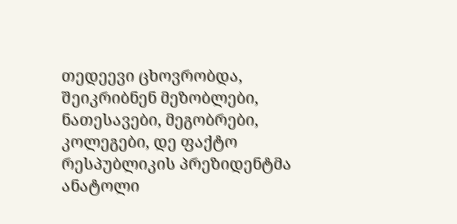თედეევი ცხოვრობდა, შეიკრიბნენ მეზობლები, ნათესავები, მეგობრები, კოლეგები, დე ფაქტო რესპუბლიკის პრეზიდენტმა ანატოლი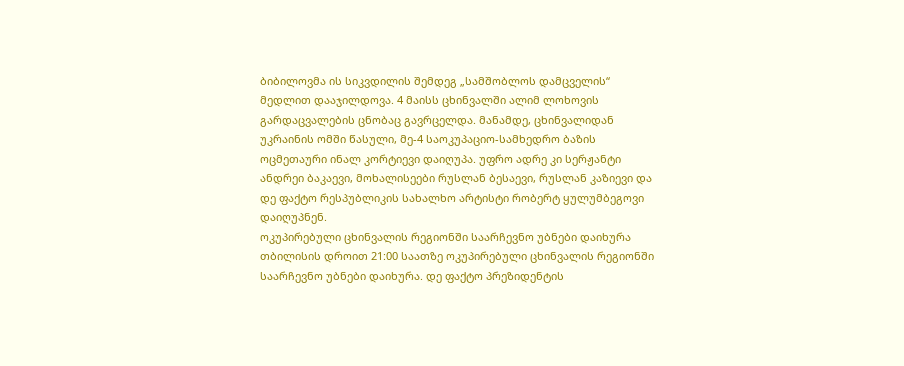ბიბილოვმა ის სიკვდილის შემდეგ „სამშობლოს დამცველის“ მედლით დააჯილდოვა. 4 მაისს ცხინვალში ალიმ ლოხოვის გარდაცვალების ცნობაც გავრცელდა. მანამდე, ცხინვალიდან უკრაინის ომში წასული, მე-4 საოკუპაციო-სამხედრო ბაზის ოცმეთაური ინალ კორტიევი დაიღუპა. უფრო ადრე კი სერჟანტი ანდრეი ბაკაევი, მოხალისეები რუსლან ბესაევი, რუსლან კაზიევი და დე ფაქტო რესპუბლიკის სახალხო არტისტი რობერტ ყულუმბეგოვი დაიღუპნენ.
ოკუპირებული ცხინვალის რეგიონში საარჩევნო უბნები დაიხურა
თბილისის დროით 21:00 საათზე ოკუპირებული ცხინვალის რეგიონში საარჩევნო უბნები დაიხურა. დე ფაქტო პრეზიდენტის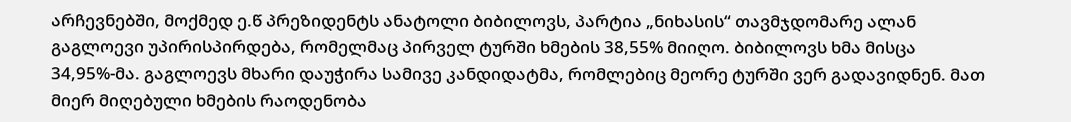არჩევნებში, მოქმედ ე.წ პრეზიდენტს ანატოლი ბიბილოვს, პარტია „ნიხასის“ თავმჯდომარე ალან გაგლოევი უპირისპირდება, რომელმაც პირველ ტურში ხმების 38,55% მიიღო. ბიბილოვს ხმა მისცა 34,95%-მა. გაგლოევს მხარი დაუჭირა სამივე კანდიდატმა, რომლებიც მეორე ტურში ვერ გადავიდნენ. მათ მიერ მიღებული ხმების რაოდენობა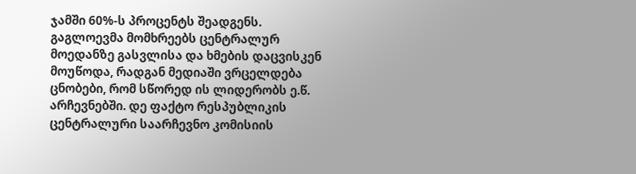ჯამში 60%-ს პროცენტს შეადგენს. გაგლოევმა მომხრეებს ცენტრალურ მოედანზე გასვლისა და ხმების დაცვისკენ მოუწოდა, რადგან მედიაში ვრცელდება ცნობები, რომ სწორედ ის ლიდერობს ე.წ. არჩევნებში. დე ფაქტო რესპუბლიკის ცენტრალური საარჩევნო კომისიის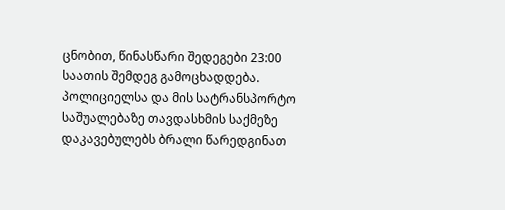ცნობით, წინასწარი შედეგები 23:00 საათის შემდეგ გამოცხადდება.
პოლიციელსა და მის სატრანსპორტო საშუალებაზე თავდასხმის საქმეზე დაკავებულებს ბრალი წარედგინათ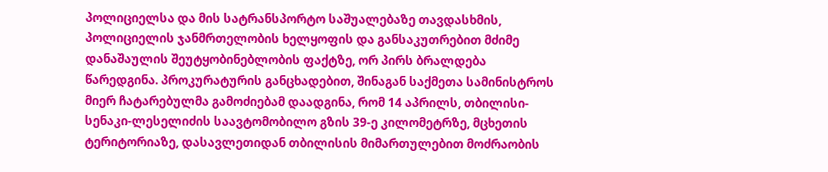პოლიციელსა და მის სატრანსპორტო საშუალებაზე თავდასხმის, პოლიციელის ჯანმრთელობის ხელყოფის და განსაკუთრებით მძიმე დანაშაულის შეუტყობინებლობის ფაქტზე, ორ პირს ბრალდება წარედგინა. პროკურატურის განცხადებით, შინაგან საქმეთა სამინისტროს მიერ ჩატარებულმა გამოძიებამ დაადგინა, რომ 14 აპრილს, თბილისი-სენაკი-ლესელიძის საავტომობილო გზის 39-ე კილომეტრზე, მცხეთის ტერიტორიაზე, დასავლეთიდან თბილისის მიმართულებით მოძრაობის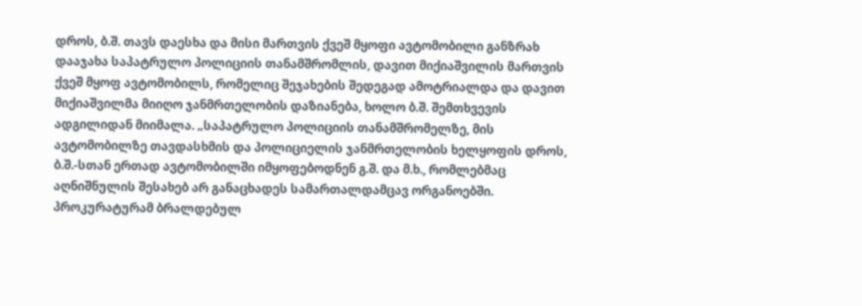დროს, ბ.შ. თავს დაესხა და მისი მართვის ქვეშ მყოფი ავტომობილი განზრახ დააჯახა საპატრულო პოლიციის თანამშრომლის, დავით მიქიაშვილის მართვის ქვეშ მყოფ ავტომობილს, რომელიც შეჯახების შედეგად ამოტრიალდა და დავით მიქიაშვილმა მიიღო ჯანმრთელობის დაზიანება, ხოლო ბ.შ. შემთხვევის ადგილიდან მიიმალა. „საპატრულო პოლიციის თანამშრომელზე, მის ავტომობილზე თავდასხმის და პოლიციელის ჯანმრთელობის ხელყოფის დროს, ბ.შ.-სთან ერთად ავტომობილში იმყოფებოდნენ გ.შ. და მ.ხ., რომლებმაც აღნიშნულის შესახებ არ განაცხადეს სამართალდამცავ ორგანოებში. პროკურატურამ ბრალდებულ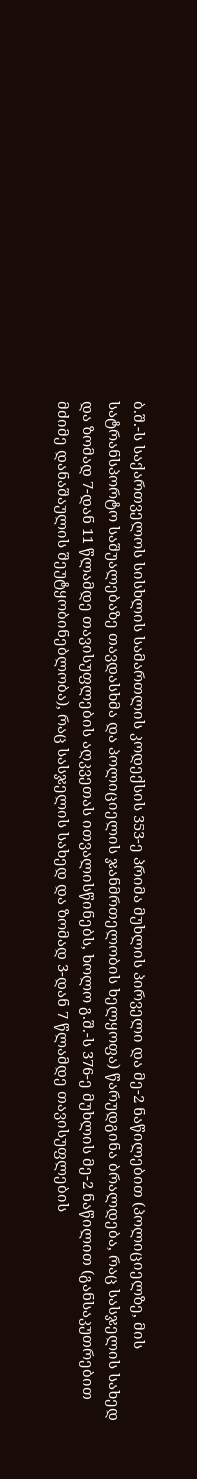ბ.შ.-ს საქართველოს სისხლის სამართლის კოდექსის 353-ე პრიმა მუხლის პირველი და მე-2 ნაწილებით (პოლიციელზე, მის სატრანსპორტო საშუალებაზე თავდასხმა და პოლიციელის ჯანმრთელობის ხელყოფა) წარუდგინა ბრალდება, რაც სასჯელის სახედ და ზომად 7-დან 11 წლამდე თავისუფლების აღკვეთას ითვალისწინებს, ხოლო გ.შ.-ს 376-ე მუხლის მე-2 ნაწილით (განსაკუთრებით მძიმე დანაშაულის შეუტყობინებლობა), რაც სასჯელის სახედ და ზომად 3-დან 7 წლამდე თავისუფლების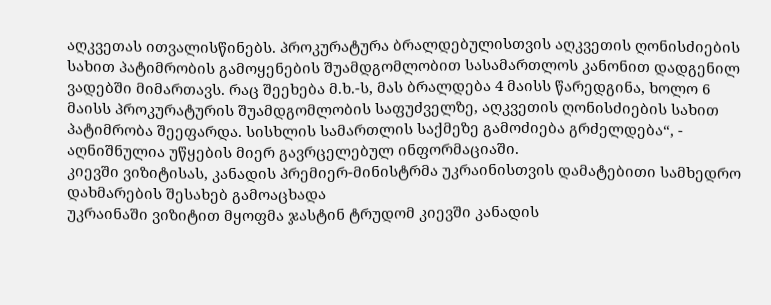აღკვეთას ითვალისწინებს. პროკურატურა ბრალდებულისთვის აღკვეთის ღონისძიების სახით პატიმრობის გამოყენების შუამდგომლობით სასამართლოს კანონით დადგენილ ვადებში მიმართავს. რაც შეეხება მ.ხ.-ს, მას ბრალდება 4 მაისს წარედგინა, ხოლო 6 მაისს პროკურატურის შუამდგომლობის საფუძველზე, აღკვეთის ღონისძიების სახით პატიმრობა შეეფარდა. სისხლის სამართლის საქმეზე გამოძიება გრძელდება“, - აღნიშნულია უწყების მიერ გავრცელებულ ინფორმაციაში.
კიევში ვიზიტისას, კანადის პრემიერ-მინისტრმა უკრაინისთვის დამატებითი სამხედრო დახმარების შესახებ გამოაცხადა
უკრაინაში ვიზიტით მყოფმა ჯასტინ ტრუდომ კიევში კანადის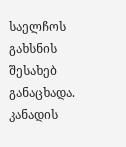საელჩოს გახსნის შესახებ განაცხადა. კანადის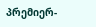პრემიერ-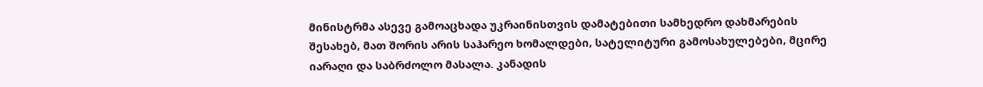მინისტრმა ასევე გამოაცხადა უკრაინისთვის დამატებითი სამხედრო დახმარების შესახებ, მათ შორის არის საჰარეო ხომალდები, სატელიტური გამოსახულებები, მცირე იარაღი და საბრძოლო მასალა. კანადის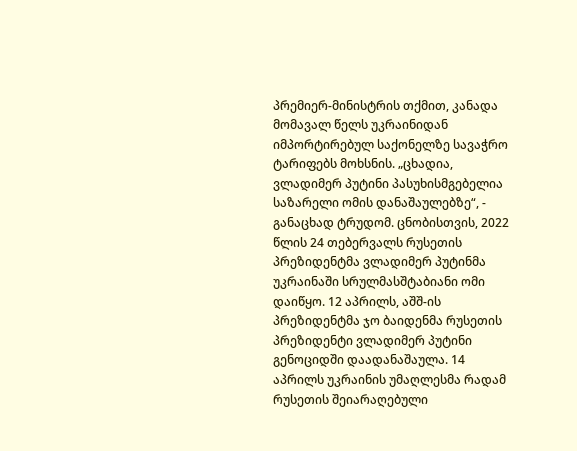პრემიერ-მინისტრის თქმით, კანადა მომავალ წელს უკრაინიდან იმპორტირებულ საქონელზე სავაჭრო ტარიფებს მოხსნის. „ცხადია, ვლადიმერ პუტინი პასუხისმგებელია საზარელი ომის დანაშაულებზე“, - განაცხად ტრუდომ. ცნობისთვის, 2022 წლის 24 თებერვალს რუსეთის პრეზიდენტმა ვლადიმერ პუტინმა უკრაინაში სრულმასშტაბიანი ომი დაიწყო. 12 აპრილს, აშშ-ის პრეზიდენტმა ჯო ბაიდენმა რუსეთის პრეზიდენტი ვლადიმერ პუტინი გენოციდში დაადანაშაულა. 14 აპრილს უკრაინის უმაღლესმა რადამ რუსეთის შეიარაღებული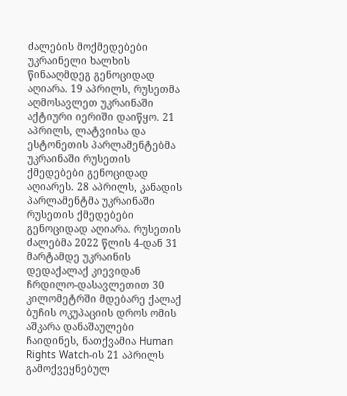ძალების მოქმედებები უკრაინელი ხალხის წინააღმდეგ გენოციდად აღიარა. 19 აპრილს, რუსეთმა აღმოსავლეთ უკრაინაში აქტიური იერიში დაიწყო. 21 აპრილს, ლატვიისა და ესტონეთის პარლამენტებმა უკრაინაში რუსეთის ქმედებები გენოციდად აღიარეს. 28 აპრილს, კანადის პარლამენტმა უკრაინაში რუსეთის ქმედებები გენოციდად აღიარა. რუსეთის ძალებმა 2022 წლის 4-დან 31 მარტამდე უკრაინის დედაქალაქ კიევიდან ჩრდილო-დასავლეთით 30 კილომეტრში მდებარე ქალაქ ბუჩის ოკუპაციის დროს ომის აშკარა დანაშაულები ჩაიდინეს, ნათქვამია Human Rights Watch-ის 21 აპრილს გამოქვეყნებულ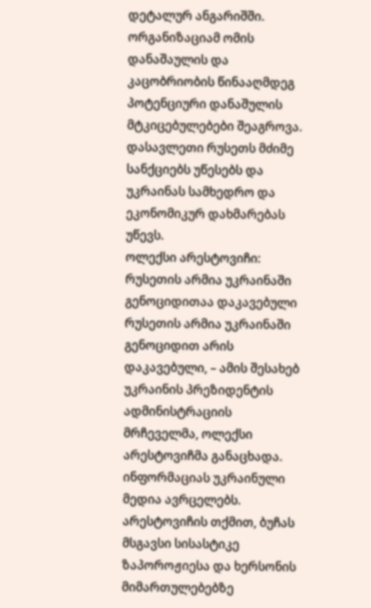დეტალურ ანგარიშში. ორგანიზაციამ ომის დანაშაულის და კაცობრიობის წინააღმდეგ პოტენციური დანაშულის მტკიცებულებები შეაგროვა. დასავლეთი რუსეთს მძიმე სანქციებს უწესებს და უკრაინას სამხედრო და ეკონომიკურ დახმარებას უწევს.
ოლექსი არესტოვიჩი: რუსეთის არმია უკრაინაში გენოციდითაა დაკავებული
რუსეთის არმია უკრაინაში გენოციდით არის დაკავებული, – ამის შესახებ უკრაინის პრეზიდენტის ადმინისტრაციის მრჩეველმა, ოლექსი არესტოვიჩმა განაცხადა. ინფორმაციას უკრაინული მედია ავრცელებს. არესტოვიჩის თქმით, ბუჩას მსგავსი სისასტიკე ზაპოროჟიესა და ხერსონის მიმართულებებზე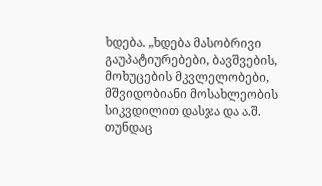ხდება. „ხდება მასობრივი გაუპატიურებები, ბავშვების, მოხუცების მკვლელობები, მშვიდობიანი მოსახლეობის სიკვდილით დასჯა და ა.შ. თუნდაც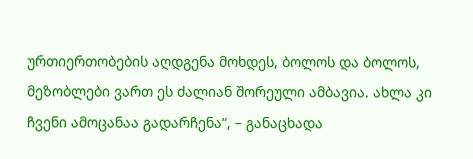ურთიერთობების აღდგენა მოხდეს, ბოლოს და ბოლოს, მეზობლები ვართ ეს ძალიან შორეული ამბავია. ახლა კი ჩვენი ამოცანაა გადარჩენა“, – განაცხადა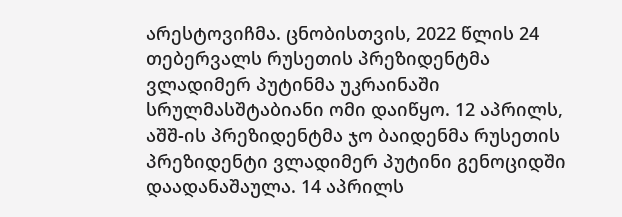არესტოვიჩმა. ცნობისთვის, 2022 წლის 24 თებერვალს რუსეთის პრეზიდენტმა ვლადიმერ პუტინმა უკრაინაში სრულმასშტაბიანი ომი დაიწყო. 12 აპრილს, აშშ-ის პრეზიდენტმა ჯო ბაიდენმა რუსეთის პრეზიდენტი ვლადიმერ პუტინი გენოციდში დაადანაშაულა. 14 აპრილს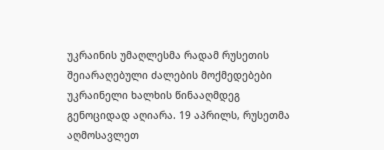უკრაინის უმაღლესმა რადამ რუსეთის შეიარაღებული ძალების მოქმედებები უკრაინელი ხალხის წინააღმდეგ გენოციდად აღიარა. 19 აპრილს, რუსეთმა აღმოსავლეთ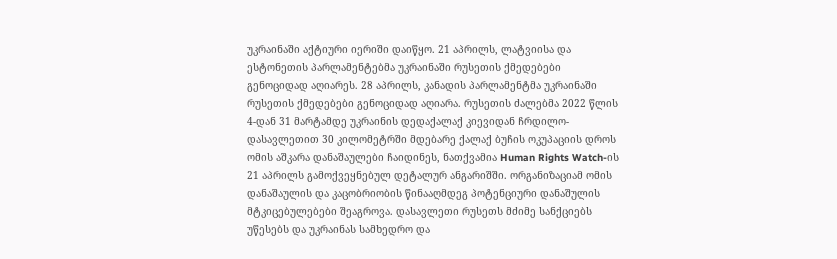უკრაინაში აქტიური იერიში დაიწყო. 21 აპრილს, ლატვიისა და ესტონეთის პარლამენტებმა უკრაინაში რუსეთის ქმედებები გენოციდად აღიარეს. 28 აპრილს, კანადის პარლამენტმა უკრაინაში რუსეთის ქმედებები გენოციდად აღიარა. რუსეთის ძალებმა 2022 წლის 4-დან 31 მარტამდე უკრაინის დედაქალაქ კიევიდან ჩრდილო-დასავლეთით 30 კილომეტრში მდებარე ქალაქ ბუჩის ოკუპაციის დროს ომის აშკარა დანაშაულები ჩაიდინეს, ნათქვამია Human Rights Watch-ის 21 აპრილს გამოქვეყნებულ დეტალურ ანგარიშში. ორგანიზაციამ ომის დანაშაულის და კაცობრიობის წინააღმდეგ პოტენციური დანაშულის მტკიცებულებები შეაგროვა. დასავლეთი რუსეთს მძიმე სანქციებს უწესებს და უკრაინას სამხედრო და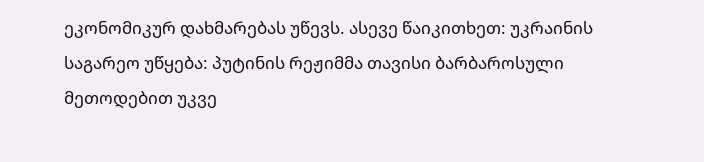ეკონომიკურ დახმარებას უწევს. ასევე წაიკითხეთ: უკრაინის საგარეო უწყება: პუტინის რეჟიმმა თავისი ბარბაროსული მეთოდებით უკვე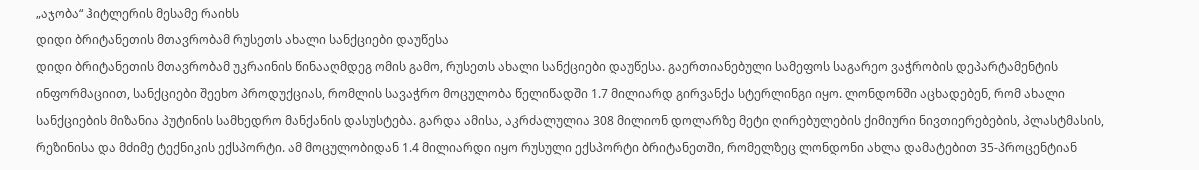„აჯობა“ ჰიტლერის მესამე რაიხს
დიდი ბრიტანეთის მთავრობამ რუსეთს ახალი სანქციები დაუწესა
დიდი ბრიტანეთის მთავრობამ უკრაინის წინააღმდეგ ომის გამო, რუსეთს ახალი სანქციები დაუწესა. გაერთიანებული სამეფოს საგარეო ვაჭრობის დეპარტამენტის ინფორმაციით, სანქციები შეეხო პროდუქციას, რომლის სავაჭრო მოცულობა წელიწადში 1.7 მილიარდ გირვანქა სტერლინგი იყო. ლონდონში აცხადებენ, რომ ახალი სანქციების მიზანია პუტინის სამხედრო მანქანის დასუსტება. გარდა ამისა, აკრძალულია 308 მილიონ დოლარზე მეტი ღირებულების ქიმიური ნივთიერებების, პლასტმასის, რეზინისა და მძიმე ტექნიკის ექსპორტი. ამ მოცულობიდან 1.4 მილიარდი იყო რუსული ექსპორტი ბრიტანეთში, რომელზეც ლონდონი ახლა დამატებით 35-პროცენტიან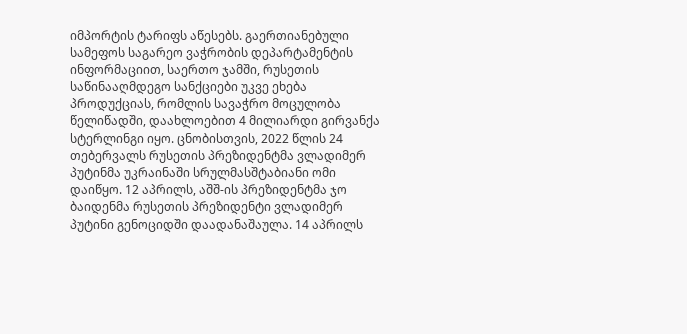იმპორტის ტარიფს აწესებს. გაერთიანებული სამეფოს საგარეო ვაჭრობის დეპარტამენტის ინფორმაციით, საერთო ჯამში, რუსეთის საწინააღმდეგო სანქციები უკვე ეხება პროდუქციას, რომლის სავაჭრო მოცულობა წელიწადში, დაახლოებით 4 მილიარდი გირვანქა სტერლინგი იყო. ცნობისთვის, 2022 წლის 24 თებერვალს რუსეთის პრეზიდენტმა ვლადიმერ პუტინმა უკრაინაში სრულმასშტაბიანი ომი დაიწყო. 12 აპრილს, აშშ-ის პრეზიდენტმა ჯო ბაიდენმა რუსეთის პრეზიდენტი ვლადიმერ პუტინი გენოციდში დაადანაშაულა. 14 აპრილს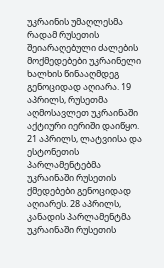უკრაინის უმაღლესმა რადამ რუსეთის შეიარაღებული ძალების მოქმედებები უკრაინელი ხალხის წინააღმდეგ გენოციდად აღიარა. 19 აპრილს, რუსეთმა აღმოსავლეთ უკრაინაში აქტიური იერიში დაიწყო. 21 აპრილს, ლატვიისა და ესტონეთის პარლამენტებმა უკრაინაში რუსეთის ქმედებები გენოციდად აღიარეს. 28 აპრილს, კანადის პარლამენტმა უკრაინაში რუსეთის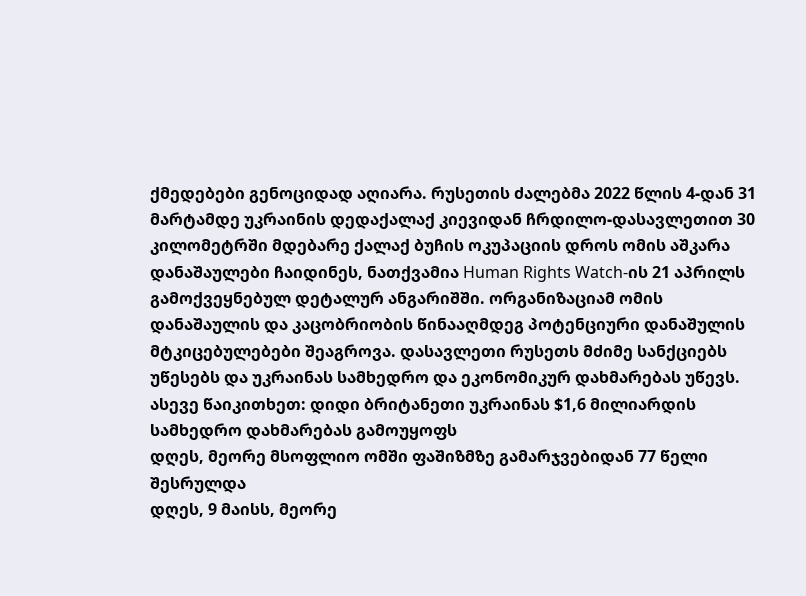ქმედებები გენოციდად აღიარა. რუსეთის ძალებმა 2022 წლის 4-დან 31 მარტამდე უკრაინის დედაქალაქ კიევიდან ჩრდილო-დასავლეთით 30 კილომეტრში მდებარე ქალაქ ბუჩის ოკუპაციის დროს ომის აშკარა დანაშაულები ჩაიდინეს, ნათქვამია Human Rights Watch-ის 21 აპრილს გამოქვეყნებულ დეტალურ ანგარიშში. ორგანიზაციამ ომის დანაშაულის და კაცობრიობის წინააღმდეგ პოტენციური დანაშულის მტკიცებულებები შეაგროვა. დასავლეთი რუსეთს მძიმე სანქციებს უწესებს და უკრაინას სამხედრო და ეკონომიკურ დახმარებას უწევს. ასევე წაიკითხეთ: დიდი ბრიტანეთი უკრაინას $1,6 მილიარდის სამხედრო დახმარებას გამოუყოფს
დღეს, მეორე მსოფლიო ომში ფაშიზმზე გამარჯვებიდან 77 წელი შესრულდა
დღეს, 9 მაისს, მეორე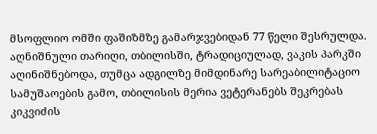მსოფლიო ომში ფაშიზმზე გამარჯვებიდან 77 წელი შესრულდა. აღნიშნული თარიღი, თბილისში, ტრადიციულად, ვაკის პარკში აღინიშნებოდა, თუმცა ადგილზე მიმდინარე სარეაბილიტაციო სამუშაოების გამო, თბილისის მერია ვეტერანებს შეკრებას კიკვიძის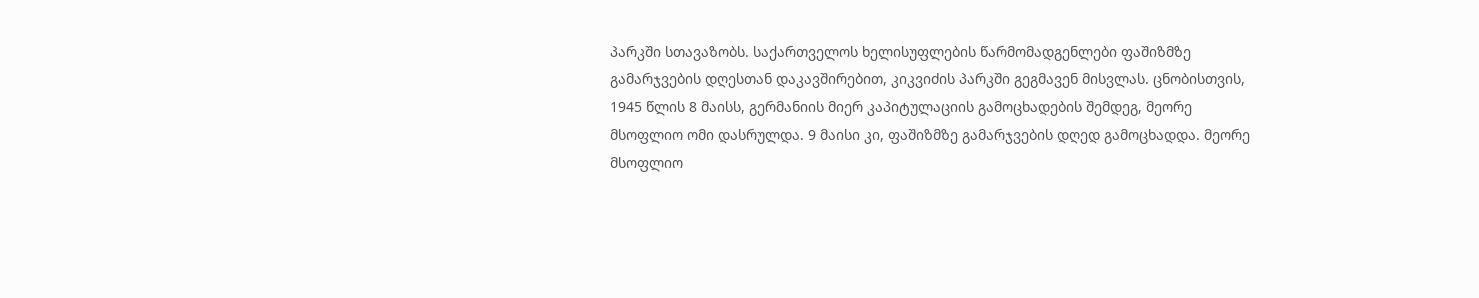პარკში სთავაზობს. საქართველოს ხელისუფლების წარმომადგენლები ფაშიზმზე გამარჯვების დღესთან დაკავშირებით, კიკვიძის პარკში გეგმავენ მისვლას. ცნობისთვის, 1945 წლის 8 მაისს, გერმანიის მიერ კაპიტულაციის გამოცხადების შემდეგ, მეორე მსოფლიო ომი დასრულდა. 9 მაისი კი, ფაშიზმზე გამარჯვების დღედ გამოცხადდა. მეორე მსოფლიო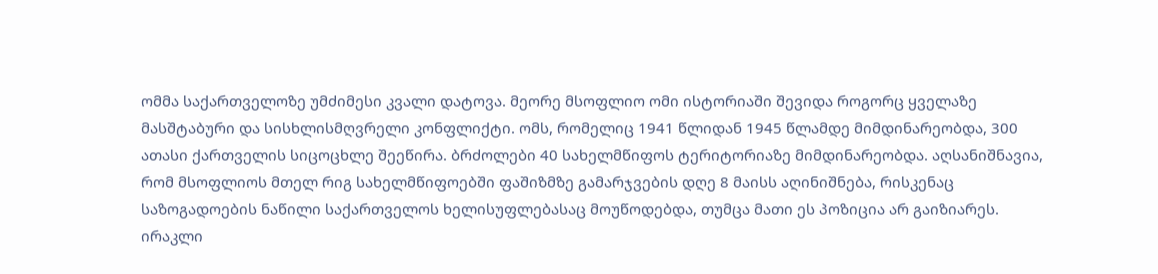ომმა საქართველოზე უმძიმესი კვალი დატოვა. მეორე მსოფლიო ომი ისტორიაში შევიდა როგორც ყველაზე მასშტაბური და სისხლისმღვრელი კონფლიქტი. ომს, რომელიც 1941 წლიდან 1945 წლამდე მიმდინარეობდა, 300 ათასი ქართველის სიცოცხლე შეეწირა. ბრძოლები 40 სახელმწიფოს ტერიტორიაზე მიმდინარეობდა. აღსანიშნავია, რომ მსოფლიოს მთელ რიგ სახელმწიფოებში ფაშიზმზე გამარჯვების დღე 8 მაისს აღინიშნება, რისკენაც საზოგადოების ნაწილი საქართველოს ხელისუფლებასაც მოუწოდებდა, თუმცა მათი ეს პოზიცია არ გაიზიარეს.
ირაკლი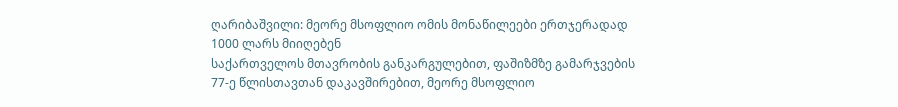ღარიბაშვილი: მეორე მსოფლიო ომის მონაწილეები ერთჯერადად 1000 ლარს მიიღებენ
საქართველოს მთავრობის განკარგულებით, ფაშიზმზე გამარჯვების 77-ე წლისთავთან დაკავშირებით, მეორე მსოფლიო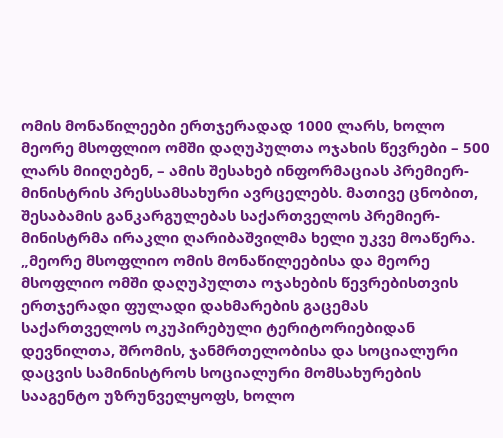ომის მონაწილეები ერთჯერადად 1000 ლარს, ხოლო მეორე მსოფლიო ომში დაღუპულთა ოჯახის წევრები – 500 ლარს მიიღებენ, – ამის შესახებ ინფორმაციას პრემიერ-მინისტრის პრესსამსახური ავრცელებს. მათივე ცნობით, შესაბამის განკარგულებას საქართველოს პრემიერ-მინისტრმა ირაკლი ღარიბაშვილმა ხელი უკვე მოაწერა. „მეორე მსოფლიო ომის მონაწილეებისა და მეორე მსოფლიო ომში დაღუპულთა ოჯახების წევრებისთვის ერთჯერადი ფულადი დახმარების გაცემას საქართველოს ოკუპირებული ტერიტორიებიდან დევნილთა, შრომის, ჯანმრთელობისა და სოციალური დაცვის სამინისტროს სოციალური მომსახურების სააგენტო უზრუნველყოფს, ხოლო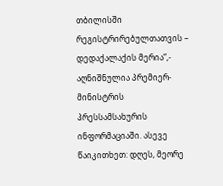თბილისში რეგისტრირებულთათვის – დედაქალაქის მერია“,- აღნიშნულია პრემიერ-მინისტრის პრესსამსახურის ინფორმაციაში. ასევე წაიკითხეთ: დღეს, მეორე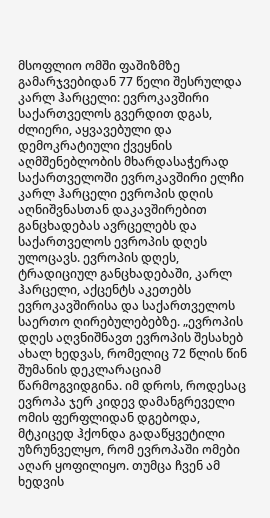მსოფლიო ომში ფაშიზმზე გამარჯვებიდან 77 წელი შესრულდა
კარლ ჰარცელი: ევროკავშირი საქართველოს გვერდით დგას, ძლიერი, აყვავებული და დემოკრატიული ქვეყნის აღმშენებლობის მხარდასაჭერად
საქართველოში ევროკავშირი ელჩი კარლ ჰარცელი ევროპის დღის აღნიშვნასთან დაკავშირებით განცხადებას ავრცელებს და საქართველოს ევროპის დღეს ულოცავს. ევროპის დღეს, ტრადიციულ განცხადებაში, კარლ ჰარცელი, აქცენტს აკეთებს ევროკავშირისა და საქართველოს საერთო ღირებულებებზე. „ევროპის დღეს აღვნიშნავთ ევროპის შესახებ ახალ ხედვას, რომელიც 72 წლის წინ შუმანის დეკლარაციამ წარმოგვიდგინა. იმ დროს, როდესაც ევროპა ჯერ კიდევ დამანგრეველი ომის ფერფლიდან დგებოდა, მტკიცედ ჰქონდა გადაწყვეტილი უზრუნველყო, რომ ევროპაში ომები აღარ ყოფილიყო. თუმცა ჩვენ ამ ხედვის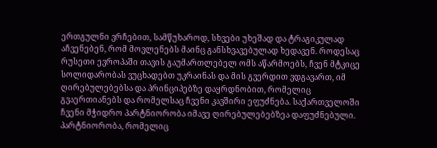ერთგულნი ვრჩებით, სამწუხაროდ, სხვები უხეშად და ტრაგიკულად აჩვენებენ, რომ მოვლენებს მაინც განსხვავებულად ხედავენ. როდესაც რუსეთი ევროპაში თავის გაუმართლებელ ომს აწარმოებს, ჩვენ მტკიცე სოლიდარობას ვუცხადებთ უკრაინას და მის გვერდით ვდგავართ, იმ ღირებულებებსა და პრინციპებზე დაყრდნობით, რომელიც გვაერთიანებს და რომელსაც ჩვენი კავშირი ეფუძნება. საქართველოში ჩვენი მჭიდრო პარტნიორობა იმავე ღირებულებებზეა დაფუძნებული. პარტნიორობა, რომელიც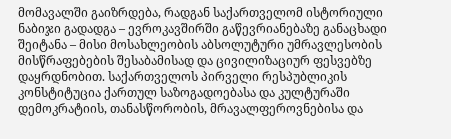მომავალში გაიზრდება, რადგან საქართველომ ისტორიული ნაბიჯი გადადგა – ევროკავშირში გაწევრიანებაზე განაცხადი შეიტანა – მისი მოსახლეობის აბსოლუტური უმრავლესობის მისწრაფებების შესაბამისად და ცივილიზაციურ ფესვებზე დაყრდნობით. საქართველოს პირველი რესპუბლიკის კონსტიტუცია ქართულ საზოგადოებასა და კულტურაში დემოკრატიის, თანასწორობის, მრავალფეროვნებისა და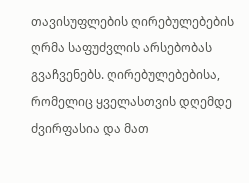თავისუფლების ღირებულებების ღრმა საფუძვლის არსებობას გვაჩვენებს. ღირებულებებისა, რომელიც ყველასთვის დღემდე ძვირფასია და მათ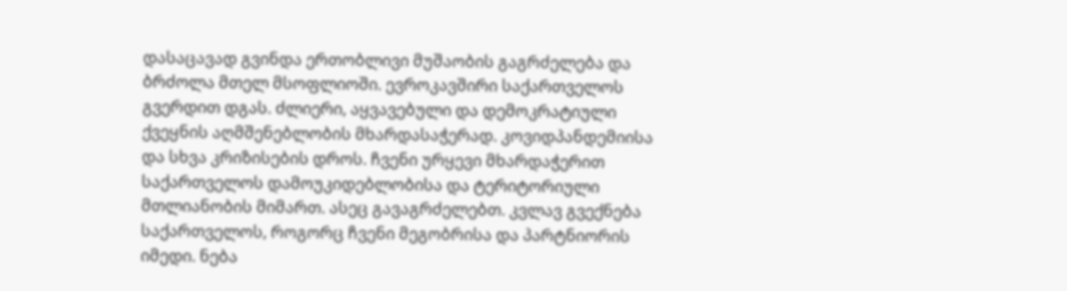დასაცავად გვინდა ერთობლივი მუშაობის გაგრძელება და ბრძოლა მთელ მსოფლიოში. ევროკავშირი საქართველოს გვერდით დგას. ძლიერი, აყვავებული და დემოკრატიული ქვეყნის აღმშენებლობის მხარდასაჭერად. კოვიდპანდემიისა და სხვა კრიზისების დროს. ჩვენი ურყევი მხარდაჭერით საქართველოს დამოუკიდებლობისა და ტერიტორიული მთლიანობის მიმართ. ასეც გავაგრძელებთ. კვლავ გვექნება საქართველოს, როგორც ჩვენი მეგობრისა და პარტნიორის იმედი. ნება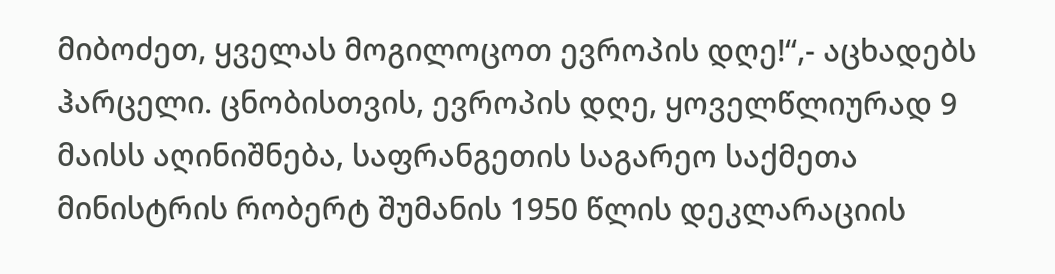მიბოძეთ, ყველას მოგილოცოთ ევროპის დღე!“,- აცხადებს ჰარცელი. ცნობისთვის, ევროპის დღე, ყოველწლიურად 9 მაისს აღინიშნება, საფრანგეთის საგარეო საქმეთა მინისტრის რობერტ შუმანის 1950 წლის დეკლარაციის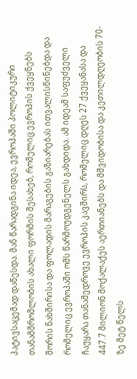პატივსაცემად დაწესდა. მან წარადგინა იდეა, ევროპაში პოლიტიკური თანამშრომლობის ახალი ფორმის შესახებ, რომელიც ევროპის ქვეყნებს შორის ნახშირისა და ფოლადის მარაგების გაზიარებას ითვალისწინებდა და რომელიც ევროპაში ომს წარმოუდგენელს გახდიდა. ამ იდეამ საფუძველი ჩაუყარა თანამედროვე ევროპის კავშირს, რომელიც დღეს 27 ქვეყანასა და 447.7 მილიონ მოქალაქეს აერთიანებს და მშვიდობისა და კეთილდღეობის 70-ზე მეტ წელს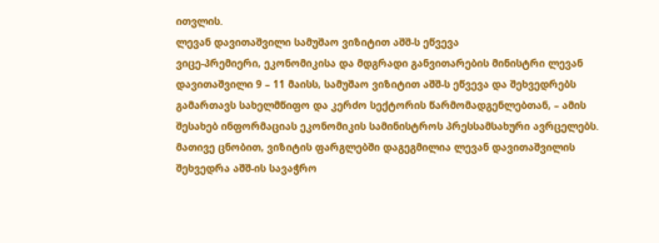ითვლის.
ლევან დავითაშვილი სამუშაო ვიზიტით აშშ-ს ეწვევა
ვიცე-პრემიერი, ეკონომიკისა და მდგრადი განვითარების მინისტრი ლევან დავითაშვილი 9 – 11 მაისს, სამუშაო ვიზიტით აშშ-ს ეწვევა და შეხვედრებს გამართავს სახელმწიფო და კერძო სექტორის წარმომადგენლებთან, – ამის შესახებ ინფორმაციას ეკონომიკის სამინისტროს პრესსამსახური ავრცელებს. მათივე ცნობით, ვიზიტის ფარგლებში დაგეგმილია ლევან დავითაშვილის შეხვედრა აშშ-ის სავაჭრო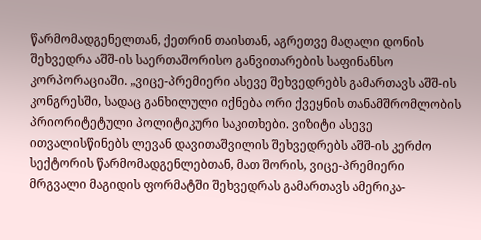წარმომადგენელთან, ქეთრინ თაისთან, აგრეთვე მაღალი დონის შეხვედრა აშშ-ის საერთაშორისო განვითარების საფინანსო კორპორაციაში. „ვიცე-პრემიერი ასევე შეხვედრებს გამართავს აშშ-ის კონგრესში, სადაც განხილული იქნება ორი ქვეყნის თანამშრომლობის პრიორიტეტული პოლიტიკური საკითხები. ვიზიტი ასევე ითვალისწინებს ლევან დავითაშვილის შეხვედრებს აშშ-ის კერძო სექტორის წარმომადგენლებთან, მათ შორის, ვიცე-პრემიერი მრგვალი მაგიდის ფორმატში შეხვედრას გამართავს ამერიკა-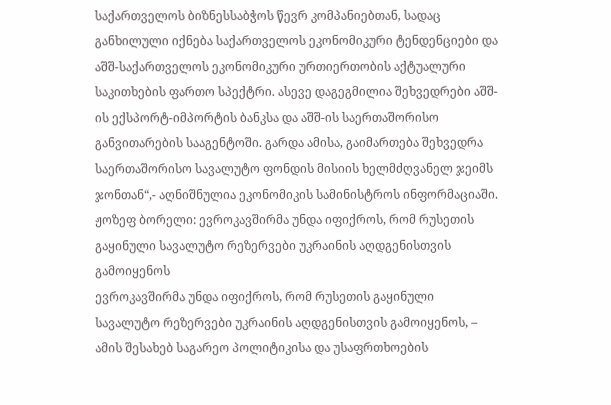საქართველოს ბიზნესსაბჭოს წევრ კომპანიებთან, სადაც განხილული იქნება საქართველოს ეკონომიკური ტენდენციები და აშშ-საქართველოს ეკონომიკური ურთიერთობის აქტუალური საკითხების ფართო სპექტრი. ასევე დაგეგმილია შეხვედრები აშშ-ის ექსპორტ-იმპორტის ბანკსა და აშშ-ის საერთაშორისო განვითარების სააგენტოში. გარდა ამისა, გაიმართება შეხვედრა საერთაშორისო სავალუტო ფონდის მისიის ხელმძღვანელ ჯეიმს ჯონთან“,- აღნიშნულია ეკონომიკის სამინისტროს ინფორმაციაში.
ჟოზეფ ბორელი: ევროკავშირმა უნდა იფიქროს, რომ რუსეთის გაყინული სავალუტო რეზერვები უკრაინის აღდგენისთვის გამოიყენოს
ევროკავშირმა უნდა იფიქროს, რომ რუსეთის გაყინული სავალუტო რეზერვები უკრაინის აღდგენისთვის გამოიყენოს, – ამის შესახებ საგარეო პოლიტიკისა და უსაფრთხოების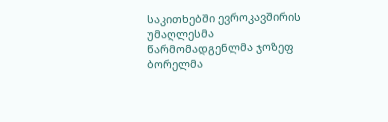საკითხებში ევროკავშირის უმაღლესმა წარმომადგენლმა ჯოზეფ ბორელმა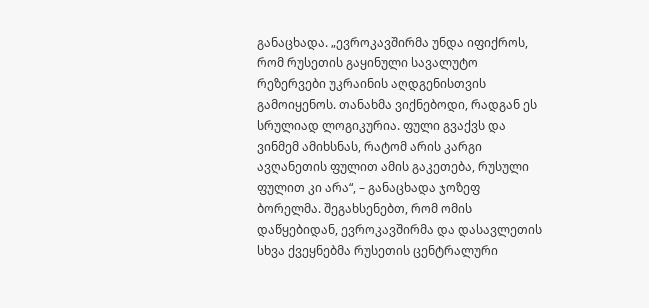განაცხადა. „ევროკავშირმა უნდა იფიქროს, რომ რუსეთის გაყინული სავალუტო რეზერვები უკრაინის აღდგენისთვის გამოიყენოს. თანახმა ვიქნებოდი, რადგან ეს სრულიად ლოგიკურია. ფული გვაქვს და ვინმემ ამიხსნას, რატომ არის კარგი ავღანეთის ფულით ამის გაკეთება, რუსული ფულით კი არა“, – განაცხადა ჯოზეფ ბორელმა. შეგახსენებთ, რომ ომის დაწყებიდან, ევროკავშირმა და დასავლეთის სხვა ქვეყნებმა რუსეთის ცენტრალური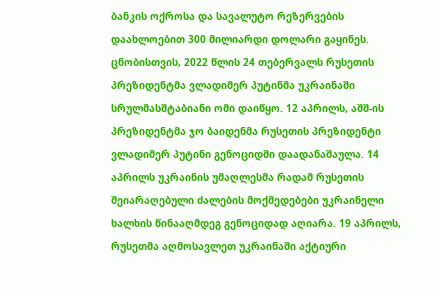ბანკის ოქროსა და სავალუტო რეზერვების დაახლოებით 300 მილიარდი დოლარი გაყინეს. ცნობისთვის, 2022 წლის 24 თებერვალს რუსეთის პრეზიდენტმა ვლადიმერ პუტინმა უკრაინაში სრულმასშტაბიანი ომი დაიწყო. 12 აპრილს, აშშ-ის პრეზიდენტმა ჯო ბაიდენმა რუსეთის პრეზიდენტი ვლადიმერ პუტინი გენოციდში დაადანაშაულა. 14 აპრილს უკრაინის უმაღლესმა რადამ რუსეთის შეიარაღებული ძალების მოქმედებები უკრაინელი ხალხის წინააღმდეგ გენოციდად აღიარა. 19 აპრილს, რუსეთმა აღმოსავლეთ უკრაინაში აქტიური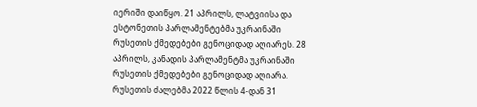იერიში დაიწყო. 21 აპრილს, ლატვიისა და ესტონეთის პარლამენტებმა უკრაინაში რუსეთის ქმედებები გენოციდად აღიარეს. 28 აპრილს, კანადის პარლამენტმა უკრაინაში რუსეთის ქმედებები გენოციდად აღიარა. რუსეთის ძალებმა 2022 წლის 4-დან 31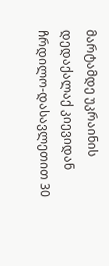მარტამდე უკრაინის დედაქალაქ კიევიდან ჩრდილო-დასავლეთით 30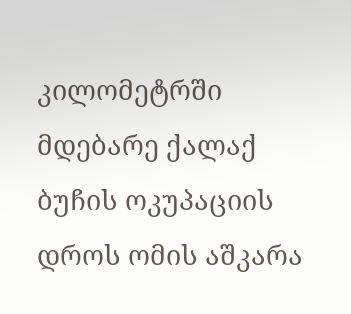კილომეტრში მდებარე ქალაქ ბუჩის ოკუპაციის დროს ომის აშკარა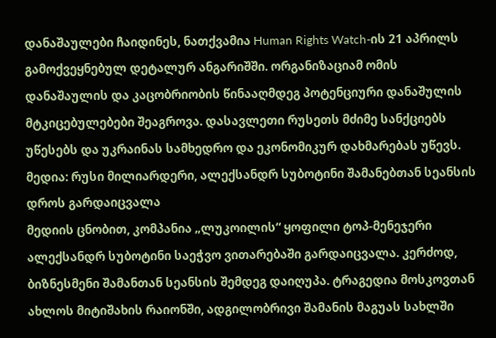დანაშაულები ჩაიდინეს, ნათქვამია Human Rights Watch-ის 21 აპრილს გამოქვეყნებულ დეტალურ ანგარიშში. ორგანიზაციამ ომის დანაშაულის და კაცობრიობის წინააღმდეგ პოტენციური დანაშულის მტკიცებულებები შეაგროვა. დასავლეთი რუსეთს მძიმე სანქციებს უწესებს და უკრაინას სამხედრო და ეკონომიკურ დახმარებას უწევს.
მედია: რუსი მილიარდერი, ალექსანდრ სუბოტინი შამანებთან სეანსის დროს გარდაიცვალა
მედიის ცნობით, კომპანია „ლუკოილის“ ყოფილი ტოპ-მენეჯერი ალექსანდრ სუბოტინი საეჭვო ვითარებაში გარდაიცვალა. კერძოდ, ბიზნესმენი შამანთან სეანსის შემდეგ დაიღუპა. ტრაგედია მოსკოვთან ახლოს მიტიშახის რაიონში, ადგილობრივი შამანის მაგუას სახლში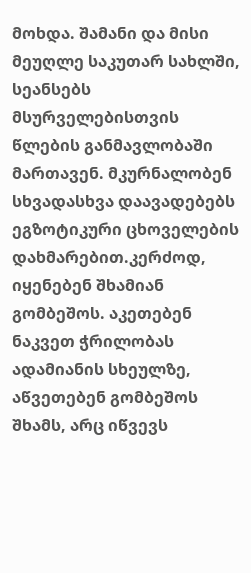მოხდა. შამანი და მისი მეუღლე საკუთარ სახლში, სეანსებს მსურველებისთვის წლების განმავლობაში მართავენ. მკურნალობენ სხვადასხვა დაავადებებს ეგზოტიკური ცხოველების დახმარებით.კერძოდ, იყენებენ შხამიან გომბეშოს. აკეთებენ ნაკვეთ ჭრილობას ადამიანის სხეულზე, აწვეთებენ გომბეშოს შხამს, არც იწვევს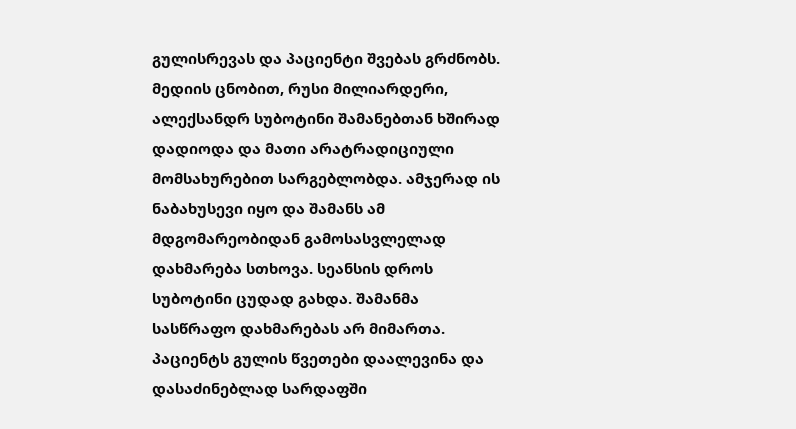გულისრევას და პაციენტი შვებას გრძნობს. მედიის ცნობით, რუსი მილიარდერი, ალექსანდრ სუბოტინი შამანებთან ხშირად დადიოდა და მათი არატრადიციული მომსახურებით სარგებლობდა. ამჯერად ის ნაბახუსევი იყო და შამანს ამ მდგომარეობიდან გამოსასვლელად დახმარება სთხოვა. სეანსის დროს სუბოტინი ცუდად გახდა. შამანმა სასწრაფო დახმარებას არ მიმართა. პაციენტს გულის წვეთები დაალევინა და დასაძინებლად სარდაფში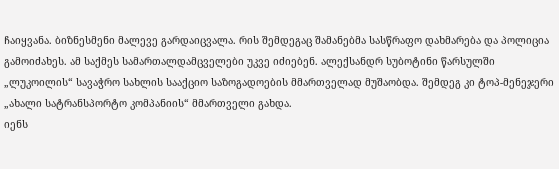ჩაიყვანა. ბიზნესმენი მალევე გარდაიცვალა. რის შემდეგაც შამანებმა სასწრაფო დახმარება და პოლიცია გამოიძახეს. ამ საქმეს სამართალდამცველები უკვე იძიებენ. ალექსანდრ სუბოტინი წარსულში „ლუკოილის“ სავაჭრო სახლის სააქციო საზოგადოების მმართველად მუშაობდა. შემდეგ კი ტოპ-მენეჯერი „ახალი სატრანსპორტო კომპანიის“ მმართველი გახდა.
იენს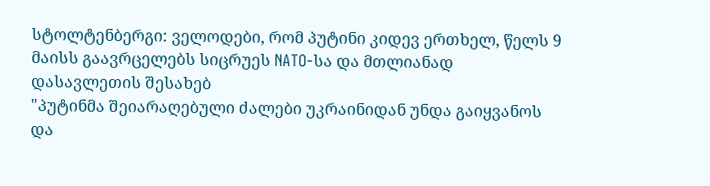სტოლტენბერგი: ველოდები, რომ პუტინი კიდევ ერთხელ, წელს 9 მაისს გაავრცელებს სიცრუეს NATO-სა და მთლიანად დასავლეთის შესახებ
"პუტინმა შეიარაღებული ძალები უკრაინიდან უნდა გაიყვანოს და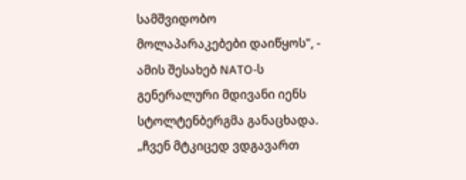სამშვიდობო მოლაპარაკებები დაიწყოს", - ამის შესახებ NATO-ს გენერალური მდივანი იენს სტოლტენბერგმა განაცხადა. „ჩვენ მტკიცედ ვდგავართ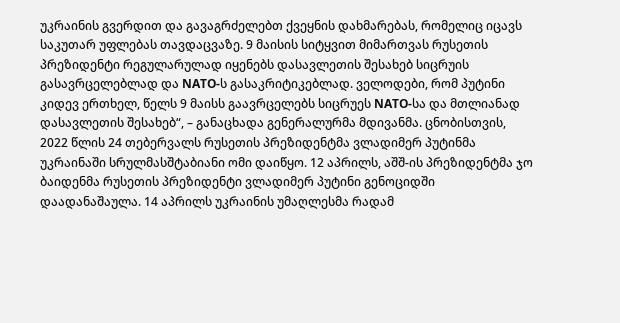უკრაინის გვერდით და გავაგრძელებთ ქვეყნის დახმარებას, რომელიც იცავს საკუთარ უფლებას თავდაცვაზე. 9 მაისის სიტყვით მიმართვას რუსეთის პრეზიდენტი რეგულარულად იყენებს დასავლეთის შესახებ სიცრუის გასავრცელებლად და NATO-ს გასაკრიტიკებლად. ველოდები, რომ პუტინი კიდევ ერთხელ, წელს 9 მაისს გაავრცელებს სიცრუეს NATO-სა და მთლიანად დასავლეთის შესახებ“, – განაცხადა გენერალურმა მდივანმა. ცნობისთვის, 2022 წლის 24 თებერვალს რუსეთის პრეზიდენტმა ვლადიმერ პუტინმა უკრაინაში სრულმასშტაბიანი ომი დაიწყო. 12 აპრილს, აშშ-ის პრეზიდენტმა ჯო ბაიდენმა რუსეთის პრეზიდენტი ვლადიმერ პუტინი გენოციდში დაადანაშაულა. 14 აპრილს უკრაინის უმაღლესმა რადამ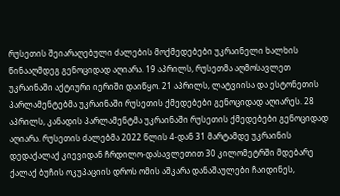რუსეთის შეიარაღებული ძალების მოქმედებები უკრაინელი ხალხის წინააღმდეგ გენოციდად აღიარა. 19 აპრილს, რუსეთმა აღმოსავლეთ უკრაინაში აქტიური იერიში დაიწყო. 21 აპრილს, ლატვიისა და ესტონეთის პარლამენტებმა უკრაინაში რუსეთის ქმედებები გენოციდად აღიარეს. 28 აპრილს, კანადის პარლამენტმა უკრაინაში რუსეთის ქმედებები გენოციდად აღიარა. რუსეთის ძალებმა 2022 წლის 4-დან 31 მარტამდე უკრაინის დედაქალაქ კიევიდან ჩრდილო-დასავლეთით 30 კილომეტრში მდებარე ქალაქ ბუჩის ოკუპაციის დროს ომის აშკარა დანაშაულები ჩაიდინეს,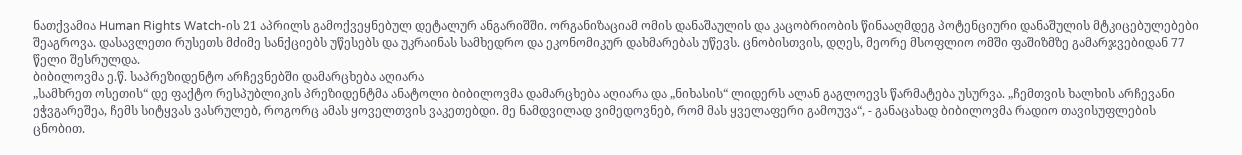ნათქვამია Human Rights Watch-ის 21 აპრილს გამოქვეყნებულ დეტალურ ანგარიშში. ორგანიზაციამ ომის დანაშაულის და კაცობრიობის წინააღმდეგ პოტენციური დანაშულის მტკიცებულებები შეაგროვა. დასავლეთი რუსეთს მძიმე სანქციებს უწესებს და უკრაინას სამხედრო და ეკონომიკურ დახმარებას უწევს. ცნობისთვის, დღეს, მეორე მსოფლიო ომში ფაშიზმზე გამარჯვებიდან 77 წელი შესრულდა.
ბიბილოვმა ე.წ. საპრეზიდენტო არჩევნებში დამარცხება აღიარა
„სამხრეთ ოსეთის“ დე ფაქტო რესპუბლიკის პრეზიდენტმა ანატოლი ბიბილოვმა დამარცხება აღიარა და „ნიხასის“ ლიდერს ალან გაგლოევს წარმატება უსურვა. „ჩემთვის ხალხის არჩევანი ეჭვგარეშეა, ჩემს სიტყვას ვასრულებ, როგორც ამას ყოველთვის ვაკეთებდი. მე ნამდვილად ვიმედოვნებ, რომ მას ყველაფერი გამოუვა“, - განაცახად ბიბილოვმა რადიო თავისუფლების ცნობით.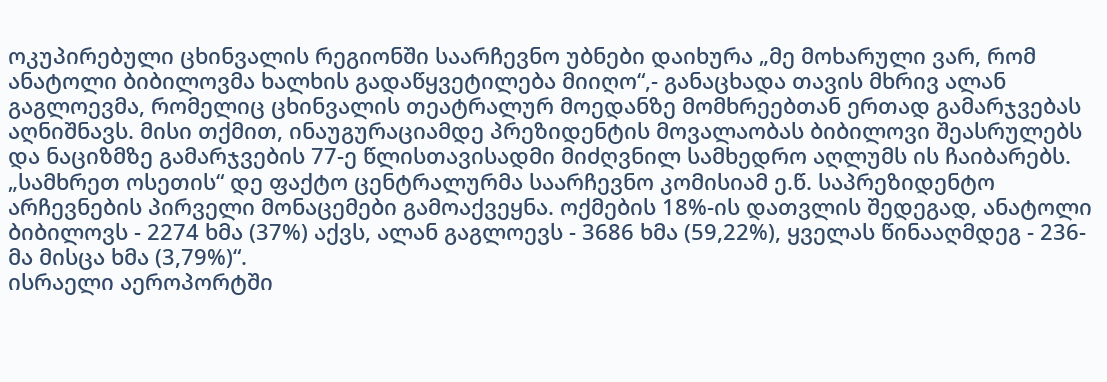ოკუპირებული ცხინვალის რეგიონში საარჩევნო უბნები დაიხურა „მე მოხარული ვარ, რომ ანატოლი ბიბილოვმა ხალხის გადაწყვეტილება მიიღო“,- განაცხადა თავის მხრივ ალან გაგლოევმა, რომელიც ცხინვალის თეატრალურ მოედანზე მომხრეებთან ერთად გამარჯვებას აღნიშნავს. მისი თქმით, ინაუგურაციამდე პრეზიდენტის მოვალაობას ბიბილოვი შეასრულებს და ნაციზმზე გამარჯვების 77-ე წლისთავისადმი მიძღვნილ სამხედრო აღლუმს ის ჩაიბარებს. „სამხრეთ ოსეთის“ დე ფაქტო ცენტრალურმა საარჩევნო კომისიამ ე.წ. საპრეზიდენტო არჩევნების პირველი მონაცემები გამოაქვეყნა. ოქმების 18%-ის დათვლის შედეგად, ანატოლი ბიბილოვს - 2274 ხმა (37%) აქვს, ალან გაგლოევს - 3686 ხმა (59,22%), ყველას წინააღმდეგ - 236-მა მისცა ხმა (3,79%)“.
ისრაელი აეროპორტში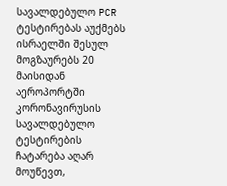სავალდებულო PCR ტესტირებას აუქმებს
ისრაელში შესულ მოგზაურებს 20 მაისიდან აეროპორტში კორონავირუსის სავალდებულო ტესტირების ჩატარება აღარ მოუწევთ,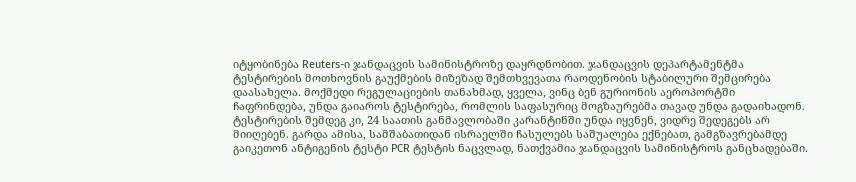იტყობინება Reuters-ი ჯანდაცვის სამინისტროზე დაყრდნობით. ჯანდაცვის დეპარტამენტმა ტესტირების მოთხოვნის გაუქმების მიზეზად შემთხვევათა რაოდენობის სტაბილური შემცირება დაასახელა. მოქმედი რეგულაციების თანახმად, ყველა, ვინც ბენ გურიონის აეროპორტში ჩაფრინდება, უნდა გაიაროს ტესტირება, რომლის საფასურიც მოგზაურებმა თავად უნდა გადაიხადონ. ტესტირების შემდეგ კი, 24 საათის განმავლობაში კარანტინში უნდა იყვნენ, ვიდრე შედეგებს არ მიიღებენ. გარდა ამისა, სამშაბათიდან ისრაელში ჩასულებს საშუალება ექნებათ, გამგზავრებამდე გაიკეთონ ანტიგენის ტესტი PCR ტესტის ნაცვლად, ნათქვამია ჯანდაცვის სამინისტროს განცხადებაში.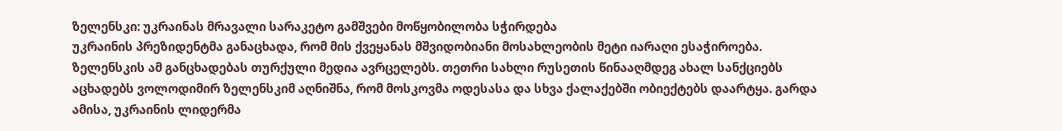ზელენსკი: უკრაინას მრავალი სარაკეტო გამშვები მოწყობილობა სჭირდება
უკრაინის პრეზიდენტმა განაცხადა, რომ მის ქვეყანას მშვიდობიანი მოსახლეობის მეტი იარაღი ესაჭიროება. ზელენსკის ამ განცხადებას თურქული მედია ავრცელებს. თეთრი სახლი რუსეთის წინააღმდეგ ახალ სანქციებს აცხადებს ვოლოდიმირ ზელენსკიმ აღნიშნა, რომ მოსკოვმა ოდესასა და სხვა ქალაქებში ობიექტებს დაარტყა. გარდა ამისა, უკრაინის ლიდერმა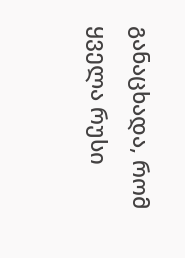განაცხადა, რომ ყველა რუსი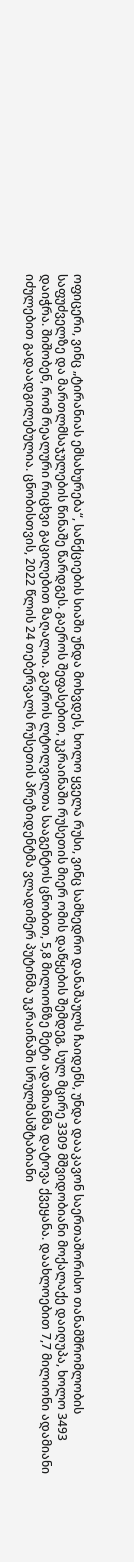ოფიცერი, ვინც „ტირანიას ემსახურება“, სანქციების სიაში უნდა მოხვდეს, ხოლო ყველა რუსი, ვინც სამხედრო დანაშაულს ჩაიდენს, უნდა დააკავონ საერთაშორისო თანამშრომლობის საფუძველზე და მართლმსაჯულების წინაშე წარდგეს. გაეროს შეფასებით, უკრაინაში რუსეთის მიერ ომის დაწყების შემდეგ, სულ მცირე 3309 მშვიდობიანი მოქალაქე დაიღუპა, ხოლო 3493 დაიჭრა. შიშობენ, რომ რეალური რიცხვი გაცილებით მაღალია. გაეროს ლტოლვილთა სააგენტოს ცნობით, 5,8 მილიონზე მეტი ადამიანმა დატოვა ქვეყანა. დაახლოებით 7,7 მილიონი ადამიანი იძულებით გადაადგილებულია. ცნობისთვის, 2022 წლის 24 თებერვალს რუსეთის პრეზიდენტმა ვლადიმერ პუტინმა უკრაინაში სრულმასშტაბიანი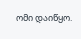ომი დაიწყო.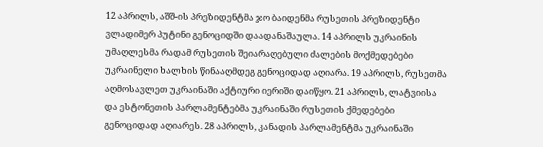12 აპრილს, აშშ-ის პრეზიდენტმა ჯო ბაიდენმა რუსეთის პრეზიდენტი ვლადიმერ პუტინი გენოციდში დაადანაშაულა. 14 აპრილს უკრაინის უმაღლესმა რადამ რუსეთის შეიარაღებული ძალების მოქმედებები უკრაინელი ხალხის წინააღმდეგ გენოციდად აღიარა. 19 აპრილს, რუსეთმა აღმოსავლეთ უკრაინაში აქტიური იერიში დაიწყო. 21 აპრილს, ლატვიისა და ესტონეთის პარლამენტებმა უკრაინაში რუსეთის ქმედებები გენოციდად აღიარეს. 28 აპრილს, კანადის პარლამენტმა უკრაინაში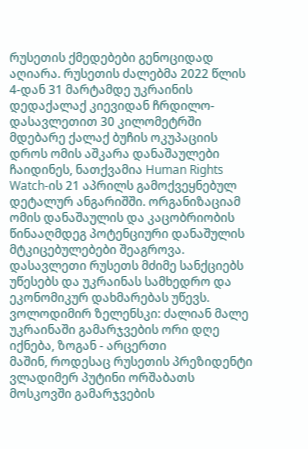რუსეთის ქმედებები გენოციდად აღიარა. რუსეთის ძალებმა 2022 წლის 4-დან 31 მარტამდე უკრაინის დედაქალაქ კიევიდან ჩრდილო-დასავლეთით 30 კილომეტრში მდებარე ქალაქ ბუჩის ოკუპაციის დროს ომის აშკარა დანაშაულები ჩაიდინეს, ნათქვამია Human Rights Watch-ის 21 აპრილს გამოქვეყნებულ დეტალურ ანგარიშში. ორგანიზაციამ ომის დანაშაულის და კაცობრიობის წინააღმდეგ პოტენციური დანაშულის მტკიცებულებები შეაგროვა. დასავლეთი რუსეთს მძიმე სანქციებს უწესებს და უკრაინას სამხედრო და ეკონომიკურ დახმარებას უწევს.
ვოლოდიმირ ზელენსკი: ძალიან მალე უკრაინაში გამარჯვების ორი დღე იქნება, ზოგან - არცერთი
მაშინ, როდესაც რუსეთის პრეზიდენტი ვლადიმერ პუტინი ორშაბათს მოსკოვში გამარჯვების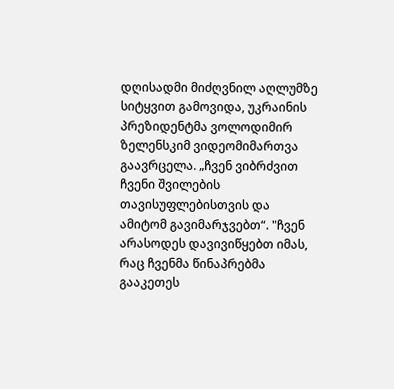დღისადმი მიძღვნილ აღლუმზე სიტყვით გამოვიდა, უკრაინის პრეზიდენტმა ვოლოდიმირ ზელენსკიმ ვიდეომიმართვა გაავრცელა. „ჩვენ ვიბრძვით ჩვენი შვილების თავისუფლებისთვის და ამიტომ გავიმარჯვებთ“. "ჩვენ არასოდეს დავივიწყებთ იმას, რაც ჩვენმა წინაპრებმა გააკეთეს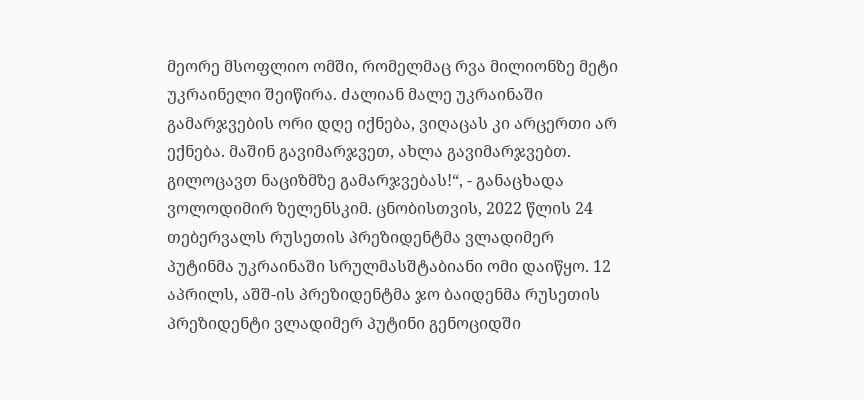მეორე მსოფლიო ომში, რომელმაც რვა მილიონზე მეტი უკრაინელი შეიწირა. ძალიან მალე უკრაინაში გამარჯვების ორი დღე იქნება, ვიღაცას კი არცერთი არ ექნება. მაშინ გავიმარჯვეთ, ახლა გავიმარჯვებთ. გილოცავთ ნაციზმზე გამარჯვებას!“, - განაცხადა ვოლოდიმირ ზელენსკიმ. ცნობისთვის, 2022 წლის 24 თებერვალს რუსეთის პრეზიდენტმა ვლადიმერ პუტინმა უკრაინაში სრულმასშტაბიანი ომი დაიწყო. 12 აპრილს, აშშ-ის პრეზიდენტმა ჯო ბაიდენმა რუსეთის პრეზიდენტი ვლადიმერ პუტინი გენოციდში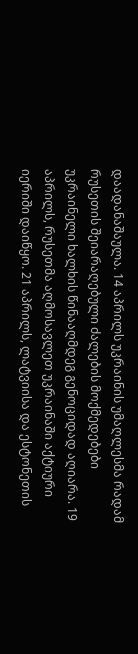დაადანაშაულა. 14 აპრილს უკრაინის უმაღლესმა რადამ რუსეთის შეიარაღებული ძალების მოქმედებები უკრაინელი ხალხის წინააღმდეგ გენოციდად აღიარა. 19 აპრილს, რუსეთმა აღმოსავლეთ უკრაინაში აქტიური იერიში დაიწყო. 21 აპრილს, ლატვიისა და ესტონეთის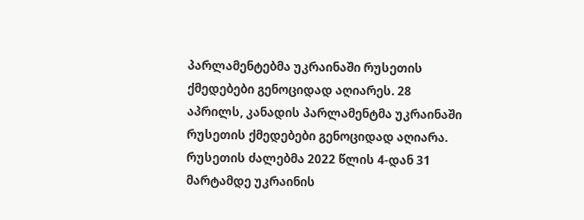პარლამენტებმა უკრაინაში რუსეთის ქმედებები გენოციდად აღიარეს. 28 აპრილს, კანადის პარლამენტმა უკრაინაში რუსეთის ქმედებები გენოციდად აღიარა. რუსეთის ძალებმა 2022 წლის 4-დან 31 მარტამდე უკრაინის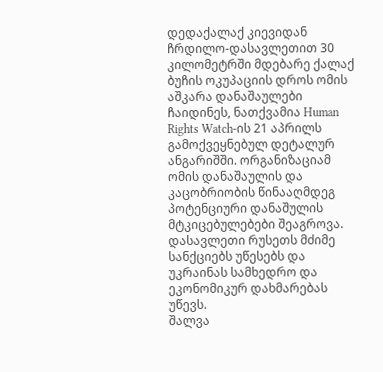დედაქალაქ კიევიდან ჩრდილო-დასავლეთით 30 კილომეტრში მდებარე ქალაქ ბუჩის ოკუპაციის დროს ომის აშკარა დანაშაულები ჩაიდინეს, ნათქვამია Human Rights Watch-ის 21 აპრილს გამოქვეყნებულ დეტალურ ანგარიშში. ორგანიზაციამ ომის დანაშაულის და კაცობრიობის წინააღმდეგ პოტენციური დანაშულის მტკიცებულებები შეაგროვა. დასავლეთი რუსეთს მძიმე სანქციებს უწესებს და უკრაინას სამხედრო და ეკონომიკურ დახმარებას უწევს.
შალვა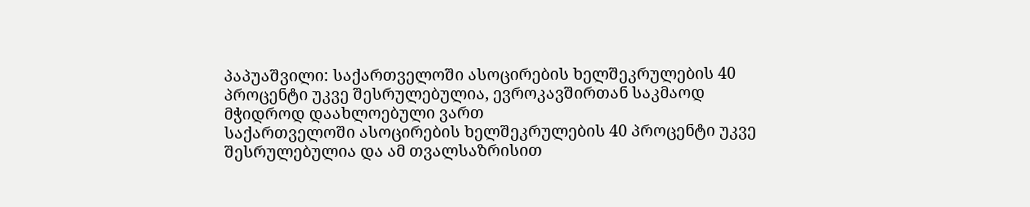პაპუაშვილი: საქართველოში ასოცირების ხელშეკრულების 40 პროცენტი უკვე შესრულებულია, ევროკავშირთან საკმაოდ მჭიდროდ დაახლოებული ვართ
საქართველოში ასოცირების ხელშეკრულების 40 პროცენტი უკვე შესრულებულია და ამ თვალსაზრისით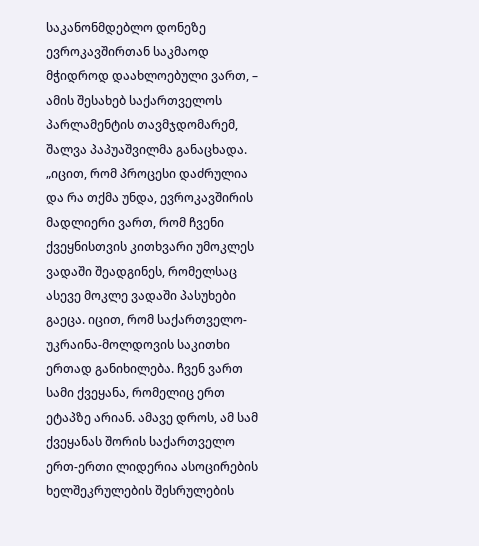საკანონმდებლო დონეზე ევროკავშირთან საკმაოდ მჭიდროდ დაახლოებული ვართ, – ამის შესახებ საქართველოს პარლამენტის თავმჯდომარემ, შალვა პაპუაშვილმა განაცხადა. „იცით, რომ პროცესი დაძრულია და რა თქმა უნდა, ევროკავშირის მადლიერი ვართ, რომ ჩვენი ქვეყნისთვის კითხვარი უმოკლეს ვადაში შეადგინეს, რომელსაც ასევე მოკლე ვადაში პასუხები გაეცა. იცით, რომ საქართველო-უკრაინა-მოლდოვის საკითხი ერთად განიხილება. ჩვენ ვართ სამი ქვეყანა, რომელიც ერთ ეტაპზე არიან. ამავე დროს, ამ სამ ქვეყანას შორის საქართველო ერთ-ერთი ლიდერია ასოცირების ხელშეკრულების შესრულების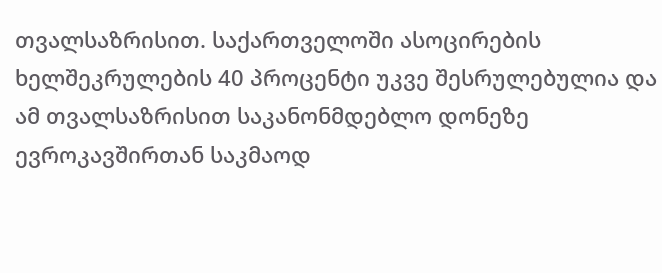თვალსაზრისით. საქართველოში ასოცირების ხელშეკრულების 40 პროცენტი უკვე შესრულებულია და ამ თვალსაზრისით საკანონმდებლო დონეზე ევროკავშირთან საკმაოდ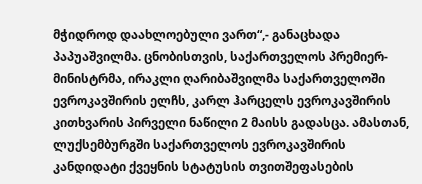მჭიდროდ დაახლოებული ვართ“,- განაცხადა პაპუაშვილმა. ცნობისთვის, საქართველოს პრემიერ-მინისტრმა, ირაკლი ღარიბაშვილმა საქართველოში ევროკავშირის ელჩს, კარლ ჰარცელს ევროკავშირის კითხვარის პირველი ნაწილი 2 მაისს გადასცა. ამასთან, ლუქსემბურგში საქართველოს ევროკავშირის კანდიდატი ქვეყნის სტატუსის თვითშეფასების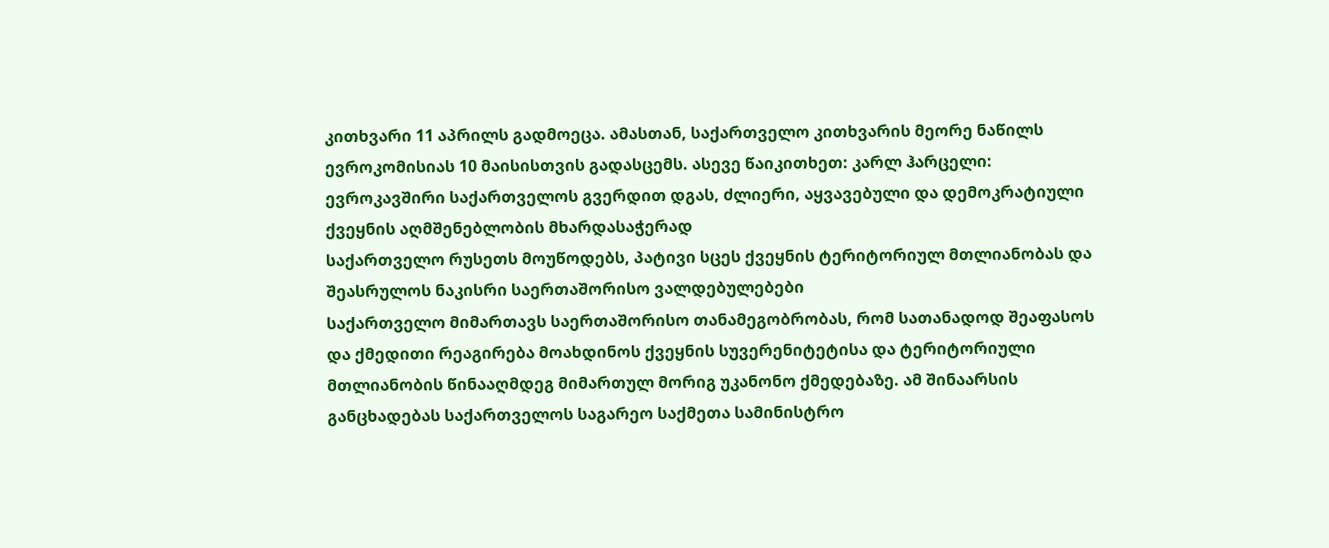კითხვარი 11 აპრილს გადმოეცა. ამასთან, საქართველო კითხვარის მეორე ნაწილს ევროკომისიას 10 მაისისთვის გადასცემს. ასევე წაიკითხეთ: კარლ ჰარცელი: ევროკავშირი საქართველოს გვერდით დგას, ძლიერი, აყვავებული და დემოკრატიული ქვეყნის აღმშენებლობის მხარდასაჭერად
საქართველო რუსეთს მოუწოდებს, პატივი სცეს ქვეყნის ტერიტორიულ მთლიანობას და შეასრულოს ნაკისრი საერთაშორისო ვალდებულებები
საქართველო მიმართავს საერთაშორისო თანამეგობრობას, რომ სათანადოდ შეაფასოს და ქმედითი რეაგირება მოახდინოს ქვეყნის სუვერენიტეტისა და ტერიტორიული მთლიანობის წინააღმდეგ მიმართულ მორიგ უკანონო ქმედებაზე. ამ შინაარსის განცხადებას საქართველოს საგარეო საქმეთა სამინისტრო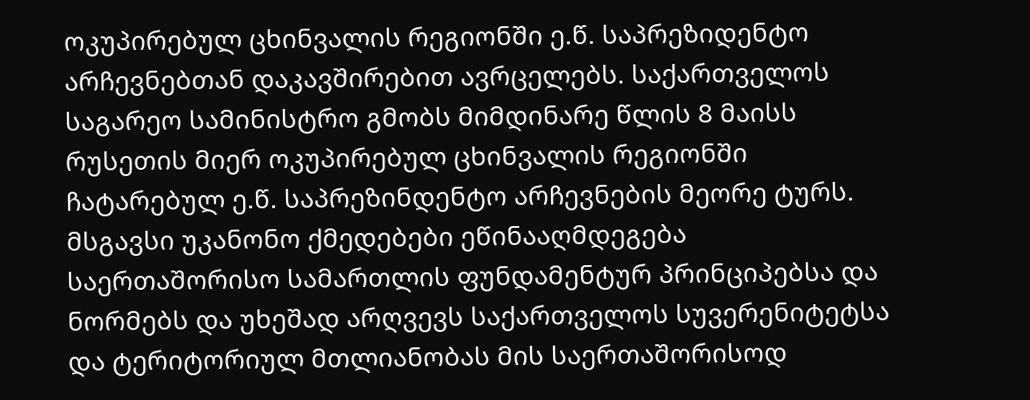ოკუპირებულ ცხინვალის რეგიონში ე.წ. საპრეზიდენტო არჩევნებთან დაკავშირებით ავრცელებს. საქართველოს საგარეო სამინისტრო გმობს მიმდინარე წლის 8 მაისს რუსეთის მიერ ოკუპირებულ ცხინვალის რეგიონში ჩატარებულ ე.წ. საპრეზინდენტო არჩევნების მეორე ტურს. მსგავსი უკანონო ქმედებები ეწინააღმდეგება საერთაშორისო სამართლის ფუნდამენტურ პრინციპებსა და ნორმებს და უხეშად არღვევს საქართველოს სუვერენიტეტსა და ტერიტორიულ მთლიანობას მის საერთაშორისოდ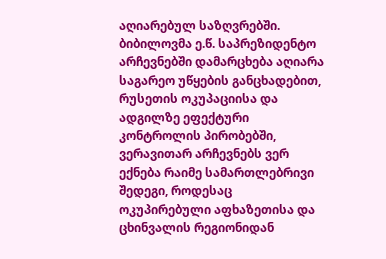აღიარებულ საზღვრებში. ბიბილოვმა ე.წ. საპრეზიდენტო არჩევნებში დამარცხება აღიარა საგარეო უწყების განცხადებით, რუსეთის ოკუპაციისა და ადგილზე ეფექტური კონტროლის პირობებში, ვერავითარ არჩევნებს ვერ ექნება რაიმე სამართლებრივი შედეგი, როდესაც ოკუპირებული აფხაზეთისა და ცხინვალის რეგიონიდან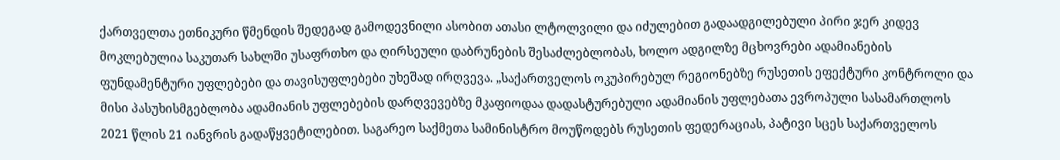ქართველთა ეთნიკური წმენდის შედეგად გამოდევნილი ასობით ათასი ლტოლვილი და იძულებით გადაადგილებული პირი ჯერ კიდევ მოკლებულია საკუთარ სახლში უსაფრთხო და ღირსეული დაბრუნების შესაძლებლობას, ხოლო ადგილზე მცხოვრები ადამიანების ფუნდამენტური უფლებები და თავისუფლებები უხეშად ირღვევა. „საქართველოს ოკუპირებულ რეგიონებზე რუსეთის ეფექტური კონტროლი და მისი პასუხისმგებლობა ადამიანის უფლებების დარღვევებზე მკაფიოდაა დადასტურებული ადამიანის უფლებათა ევროპული სასამართლოს 2021 წლის 21 იანვრის გადაწყვეტილებით. საგარეო საქმეთა სამინისტრო მოუწოდებს რუსეთის ფედერაციას, პატივი სცეს საქართველოს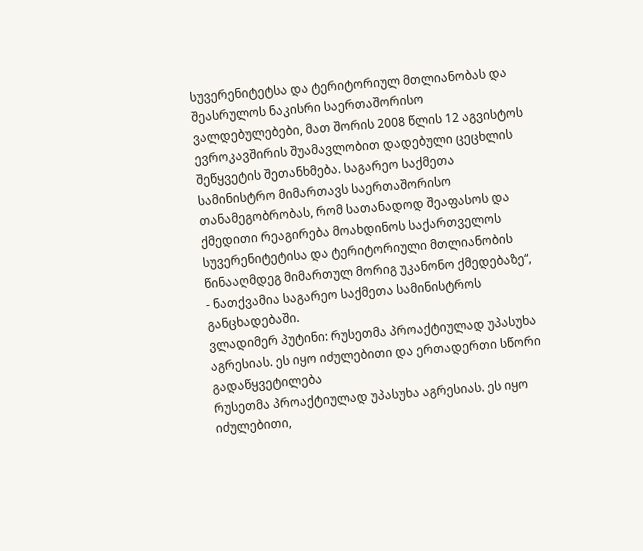სუვერენიტეტსა და ტერიტორიულ მთლიანობას და შეასრულოს ნაკისრი საერთაშორისო ვალდებულებები, მათ შორის 2008 წლის 12 აგვისტოს ევროკავშირის შუამავლობით დადებული ცეცხლის შეწყვეტის შეთანხმება. საგარეო საქმეთა სამინისტრო მიმართავს საერთაშორისო თანამეგობრობას, რომ სათანადოდ შეაფასოს და ქმედითი რეაგირება მოახდინოს საქართველოს სუვერენიტეტისა და ტერიტორიული მთლიანობის წინააღმდეგ მიმართულ მორიგ უკანონო ქმედებაზე“, - ნათქვამია საგარეო საქმეთა სამინისტროს განცხადებაში.
ვლადიმერ პუტინი: რუსეთმა პროაქტიულად უპასუხა აგრესიას. ეს იყო იძულებითი და ერთადერთი სწორი გადაწყვეტილება
რუსეთმა პროაქტიულად უპასუხა აგრესიას. ეს იყო იძულებითი,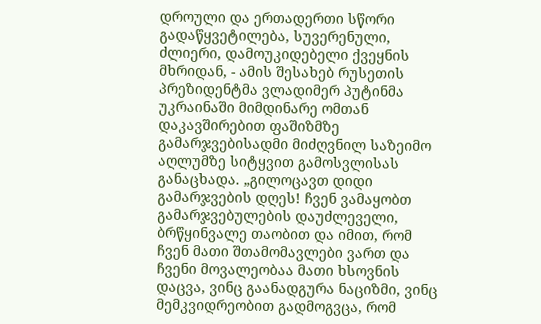დროული და ერთადერთი სწორი გადაწყვეტილება, სუვერენული, ძლიერი, დამოუკიდებელი ქვეყნის მხრიდან, - ამის შესახებ რუსეთის პრეზიდენტმა ვლადიმერ პუტინმა უკრაინაში მიმდინარე ომთან დაკავშირებით ფაშიზმზე გამარჯვებისადმი მიძღვნილ საზეიმო აღლუმზე სიტყვით გამოსვლისას განაცხადა. „გილოცავთ დიდი გამარჯვების დღეს! ჩვენ ვამაყობთ გამარჯვებულების დაუძლეველი, ბრწყინვალე თაობით და იმით, რომ ჩვენ მათი შთამომავლები ვართ და ჩვენი მოვალეობაა მათი ხსოვნის დაცვა, ვინც გაანადგურა ნაციზმი, ვინც მემკვიდრეობით გადმოგვცა, რომ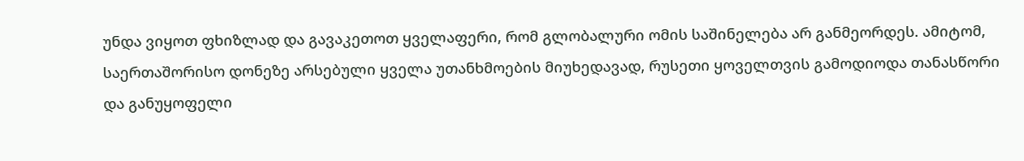უნდა ვიყოთ ფხიზლად და გავაკეთოთ ყველაფერი, რომ გლობალური ომის საშინელება არ განმეორდეს. ამიტომ, საერთაშორისო დონეზე არსებული ყველა უთანხმოების მიუხედავად, რუსეთი ყოველთვის გამოდიოდა თანასწორი და განუყოფელი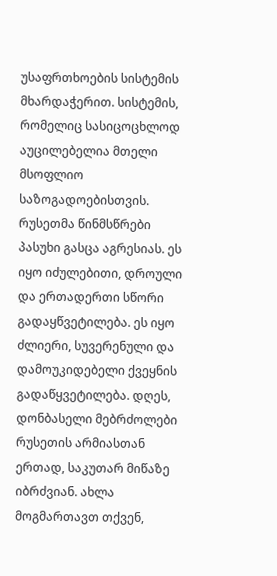უსაფრთხოების სისტემის მხარდაჭერით. სისტემის, რომელიც სასიცოცხლოდ აუცილებელია მთელი მსოფლიო საზოგადოებისთვის. რუსეთმა წინმსწრები პასუხი გასცა აგრესიას. ეს იყო იძულებითი, დროული და ერთადერთი სწორი გადაყწვეტილება. ეს იყო ძლიერი, სუვერენული და დამოუკიდებელი ქვეყნის გადაწყვეტილება. დღეს, დონბასელი მებრძოლები რუსეთის არმიასთან ერთად, საკუთარ მიწაზე იბრძვიან. ახლა მოგმართავთ თქვენ,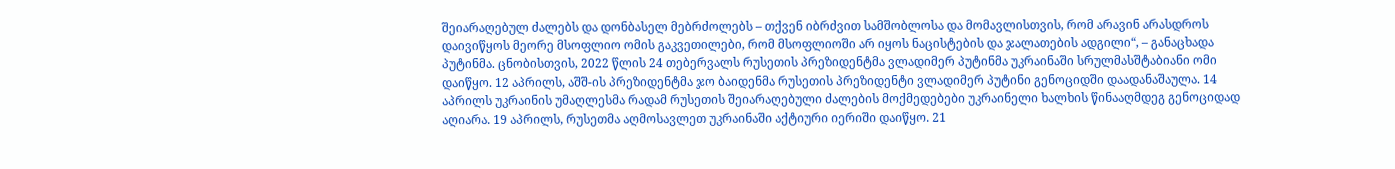შეიარაღებულ ძალებს და დონბასელ მებრძოლებს – თქვენ იბრძვით სამშობლოსა და მომავლისთვის, რომ არავინ არასდროს დაივიწყოს მეორე მსოფლიო ომის გაკვეთილები, რომ მსოფლიოში არ იყოს ნაცისტების და ჯალათების ადგილი“, – განაცხადა პუტინმა. ცნობისთვის, 2022 წლის 24 თებერვალს რუსეთის პრეზიდენტმა ვლადიმერ პუტინმა უკრაინაში სრულმასშტაბიანი ომი დაიწყო. 12 აპრილს, აშშ-ის პრეზიდენტმა ჯო ბაიდენმა რუსეთის პრეზიდენტი ვლადიმერ პუტინი გენოციდში დაადანაშაულა. 14 აპრილს უკრაინის უმაღლესმა რადამ რუსეთის შეიარაღებული ძალების მოქმედებები უკრაინელი ხალხის წინააღმდეგ გენოციდად აღიარა. 19 აპრილს, რუსეთმა აღმოსავლეთ უკრაინაში აქტიური იერიში დაიწყო. 21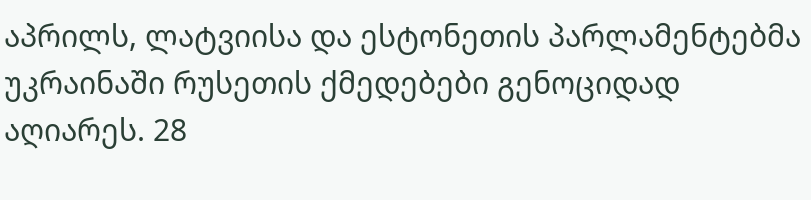აპრილს, ლატვიისა და ესტონეთის პარლამენტებმა უკრაინაში რუსეთის ქმედებები გენოციდად აღიარეს. 28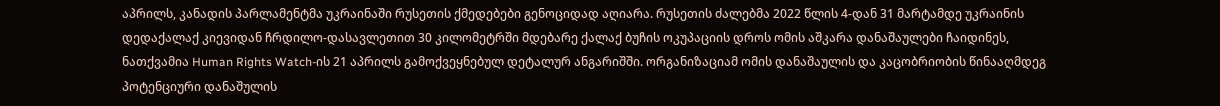აპრილს, კანადის პარლამენტმა უკრაინაში რუსეთის ქმედებები გენოციდად აღიარა. რუსეთის ძალებმა 2022 წლის 4-დან 31 მარტამდე უკრაინის დედაქალაქ კიევიდან ჩრდილო-დასავლეთით 30 კილომეტრში მდებარე ქალაქ ბუჩის ოკუპაციის დროს ომის აშკარა დანაშაულები ჩაიდინეს, ნათქვამია Human Rights Watch-ის 21 აპრილს გამოქვეყნებულ დეტალურ ანგარიშში. ორგანიზაციამ ომის დანაშაულის და კაცობრიობის წინააღმდეგ პოტენციური დანაშულის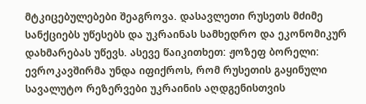მტკიცებულებები შეაგროვა. დასავლეთი რუსეთს მძიმე სანქციებს უწესებს და უკრაინას სამხედრო და ეკონომიკურ დახმარებას უწევს. ასევე წაიკითხეთ: ჟოზეფ ბორელი: ევროკავშირმა უნდა იფიქროს, რომ რუსეთის გაყინული სავალუტო რეზერვები უკრაინის აღდგენისთვის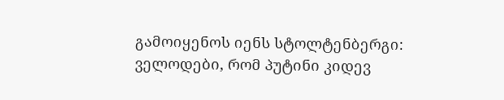გამოიყენოს იენს სტოლტენბერგი: ველოდები, რომ პუტინი კიდევ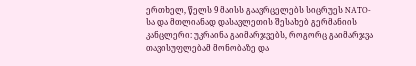ერთხელ, წელს 9 მაისს გაავრცელებს სიცრუეს NATO-სა და მთლიანად დასავლეთის შესახებ გერმანიის კანცლერი: უკრაინა გაიმარჯვებს, როგორც გაიმარჯვა თავისუფლებამ მონობაზე და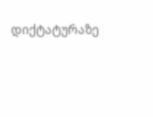დიქტატურაზე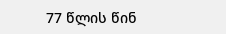77 წლის წინ